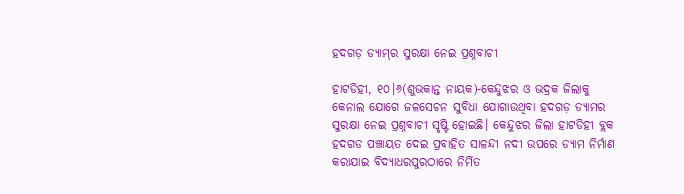ହଦଗଡ଼ ଡ୍ୟାମ୍‌ର ସୁରକ୍ଷା ନେଇ ପ୍ରଶ୍ନବାଚୀ

ହାଟଡିହୀ, ୧୦।୬(ଶୁଭକାନ୍ତ ନାୟକ)-କେନ୍ଦୁଝର ଓ ଭଦ୍ରକ ଜିଲାକୁ କେନାଲ ଯୋଗେ ଜଳସେଚନ ସୁବିଧା ଯୋଗାଉଥିବା ହଦଗଡ଼ ଡ୍ୟାମର ସୁରକ୍ଷା ନେଇ ପ୍ରଶ୍ନବାଚୀ ସୃଷ୍ଟି ହୋଇଛି। କେନ୍ଦୁଝର ଜିଲା ହାଟଡିହୀ ବ୍ଲକ ହଦଗଡ ପଞ୍ଚାୟତ ଦେଇ ପ୍ରବାହିତ ସାଳନ୍ଦୀ ନଦୀ ଉପରେ ଡ୍ୟାମ ନିର୍ମାଣ କରାଯାଇ ବିଦ୍ୟାଧରପୁରଠାରେ ନିର୍ମିତ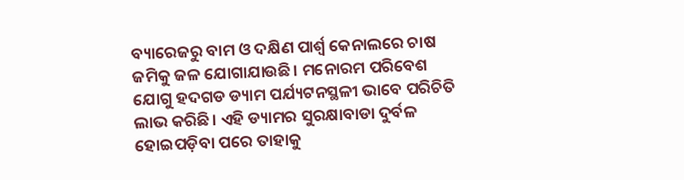ବ୍ୟାରେଜରୁ ବାମ ଓ ଦକ୍ଷିଣ ପାର୍ଶ୍ୱ କେନାଲରେ ଚାଷ ଜମିକୁ ଜଳ ଯୋଗାଯାଉଛି। ମନୋରମ ପରିବେଶ ଯୋଗୁ ହଦଗଡ ଡ୍ୟାମ ପର୍ଯ୍ୟଟନସ୍ଥଳୀ ଭାବେ ପରିଚିତି ଲାଭ କରିଛି। ଏହି ଡ୍ୟାମର ସୁରକ୍ଷାବାଡା ଦୁର୍ବଳ ହୋଇପଡ଼ିବା ପରେ ତାହାକୁ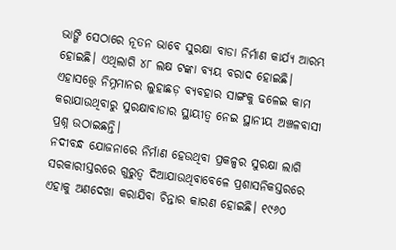ଭାଙ୍ଗି ସେଠାରେ ନୂତନ ଭାବେ ସୁରକ୍ଷା ବାଡା ନିର୍ମାଣ କାର୍ଯ୍ୟ ଆରମ୍ଭ ହୋଇଛି। ଏଥିଲାଗି ୪୮ ଲକ୍ଷ ଟଙ୍କା ବ୍ୟୟ ବରାଦ ହୋଇଛି। ଏହାସତ୍ତ୍ୱେ ନିମ୍ନମାନର ଲୁହାଛଡ଼ ବ୍ୟବହାର ସାଙ୍ଗକୁ ଢଳେଇ କାମ କରାଯାଉଥିବାରୁ ସୁରକ୍ଷାବାଡାର ସ୍ଥାୟୀତ୍ୱ ନେଇ ସ୍ଥାନୀୟ ଅଞ୍ଚଳବାସୀ ପ୍ରଶ୍ନ ଉଠାଇଛନ୍ତି।
ନଦୀବନ୍ଧ ଯୋଜନାରେ ନିର୍ମାଣ ହେଉଥିବା ପ୍ରକଳ୍ପର ସୁରକ୍ଷା ଲାଗି ସରକାରୀସ୍ତରରେ ଗୁରୁତ୍ୱ ଦିଆଯାଉଥିବାବେଳେ ପ୍ରଶାସନିକସ୍ତରରେ ଏହାକୁ ଅଣଦେଖା କରାଯିବା ଚିନ୍ତାର କାରଣ ହୋଇଛି। ୧୯୬୦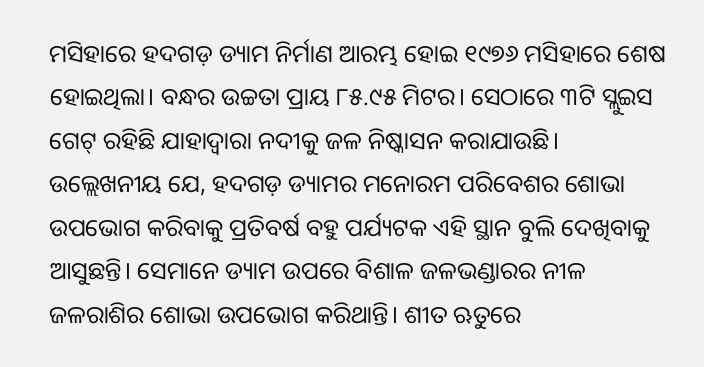ମସିହାରେ ହଦଗଡ଼ ଡ୍ୟାମ ନିର୍ମାଣ ଆରମ୍ଭ ହୋଇ ୧୯୭୬ ମସିହାରେ ଶେଷ ହୋଇଥିଲା। ବନ୍ଧର ଉଚ୍ଚତା ପ୍ରାୟ ୮୫.୯୫ ମିଟର। ସେଠାରେ ୩ଟି ସ୍ଲୁଇସ ଗେଟ୍‌ ରହିଛି ଯାହାଦ୍ୱାରା ନଦୀକୁ ଜଳ ନିଷ୍କାସନ କରାଯାଉଛି। ଉଲ୍ଲେଖନୀୟ ଯେ, ହଦଗଡ଼ ଡ୍ୟାମର ମନୋରମ ପରିବେଶର ଶୋଭା ଉପଭୋଗ କରିବାକୁ ପ୍ରତିବର୍ଷ ବହୁ ପର୍ଯ୍ୟଟକ ଏହି ସ୍ଥାନ ବୁଲି ଦେଖିବାକୁ ଆସୁଛନ୍ତି। ସେମାନେ ଡ୍ୟାମ ଉପରେ ବିଶାଳ ଜଳଭଣ୍ଡାରର ନୀଳ ଜଳରାଶିର ଶୋଭା ଉପଭୋଗ କରିଥାନ୍ତି। ଶୀତ ଋତୁରେ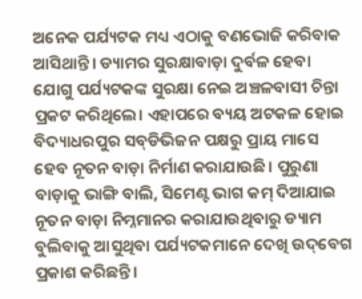ଅନେକ ପର୍ଯ୍ୟଟକ ମଧ୍ୟ ଏଠାକୁ ବଣଭୋଜି କରିବାକ ଆସିଥାନ୍ତି। ଡ୍ୟାମର ସୁରକ୍ଷାବାଡ଼ା ଦୁର୍ବଳ ହେବା ଯୋଗୁ ପର୍ଯ୍ୟଟକଙ୍କ ସୁରକ୍ଷା ନେଇ ଅଞ୍ଚଳବାସୀ ଚିନ୍ତା ପ୍ରକଟ କରିଥିଲେ। ଏହାପରେ ବ୍ୟୟ ଅଟକଳ ହୋଇ ବିଦ୍ୟାଧରପୁର ସବ୍‌ଡିଭିଜନ ପକ୍ଷରୁ ପ୍ରାୟ ମାସେ ହେବ ନୂତନ ବାଡ଼ା ନିର୍ମାଣ କରାଯାଉଛି। ପୁରୁଣା ବାଡ଼ାକୁ ଭାଙ୍ଗି ବାଲି, ସିମେଣ୍ଟ ଭାଗ କମ୍‌ ଦିଆଯାଇ ନୂତନ ବାଡ଼ା ନିମ୍ନମାନର କରାଯାଉଥିବାରୁ ଡ୍ୟାମ ବୁଲିବାକୁ ଆସୁଥିବା ପର୍ଯ୍ୟଟକମାନେ ଦେଖି ଉଦ୍‌ବେଗ ପ୍ରକାଶ କରିଛନ୍ତି।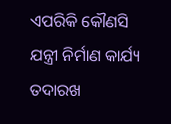ଏପରିକି କୌଣସି ଯନ୍ତ୍ରୀ ନିର୍ମାଣ କାର୍ଯ୍ୟ ତଦାରଖ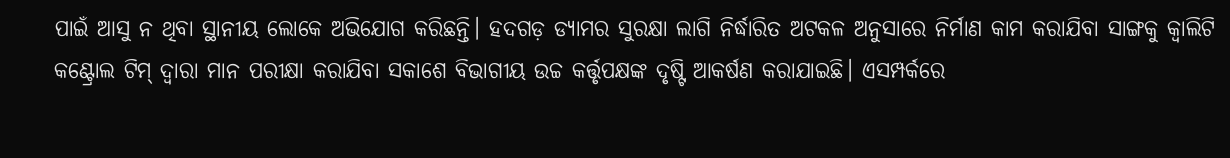ପାଇଁ ଆସୁ ନ ଥିବା ସ୍ଥାନୀୟ ଲୋକେ ଅଭିଯୋଗ କରିଛନ୍ତି। ହଦଗଡ଼ ଡ୍ୟାମର ସୁରକ୍ଷା ଲାଗି ନିର୍ଦ୍ଧାରିତ ଅଟକଳ ଅନୁସାରେ ନିର୍ମାଣ କାମ କରାଯିବା ସାଙ୍ଗକୁ କ୍ୱାଲିଟି କଣ୍ଟ୍ରୋଲ ଟିମ୍‌ ଦ୍ୱାରା ମାନ ପରୀକ୍ଷା କରାଯିବା ସକାଶେ ବିଭାଗୀୟ ଉଚ୍ଚ କର୍ତ୍ତୃପକ୍ଷଙ୍କ ଦୃଷ୍ଟି ଆକର୍ଷଣ କରାଯାଇଛି। ଏସମ୍ପର୍କରେ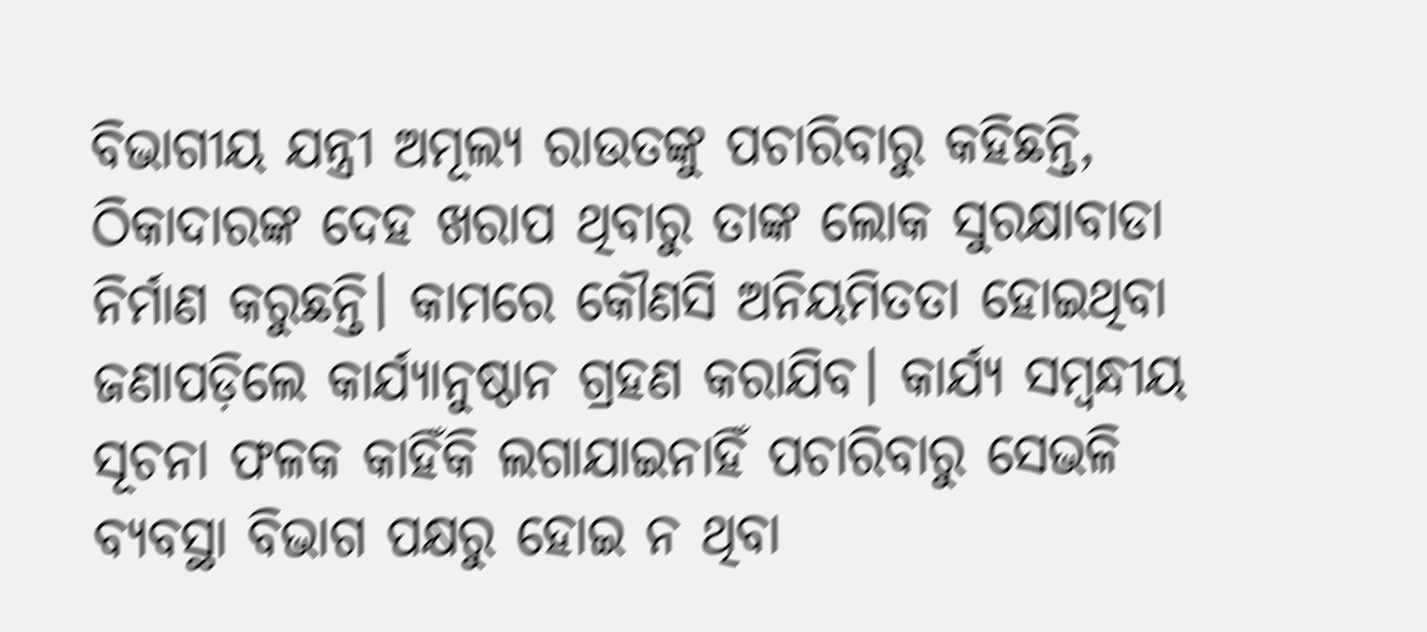ବିଭାଗୀୟ ଯନ୍ତ୍ରୀ ଅମୂଲ୍ୟ ରାଉତଙ୍କୁ ପଚାରିବାରୁ କହିଛନ୍ତି, ଠିକାଦାରଙ୍କ ଦେହ ଖରାପ ଥିବାରୁ ତାଙ୍କ ଲୋକ ସୁରକ୍ଷାବାଡା ନିର୍ମାଣ କରୁଛନ୍ତି। କାମରେ କୌଣସି ଅନିୟମିତତା ହୋଇଥିବା ଜଣାପଡ଼ିଲେ କାର୍ଯ୍ୟାନୁଷ୍ଠାନ ଗ୍ରହଣ କରାଯିବ। କାର୍ଯ୍ୟ ସମ୍ବନ୍ଧୀୟ ସୂଚନା ଫଳକ କାହିଁକି ଲଗାଯାଇନାହିଁ ପଚାରିବାରୁ ସେଭଳି ବ୍ୟବସ୍ଥା ବିଭାଗ ପକ୍ଷରୁ ହୋଇ ନ ଥିବା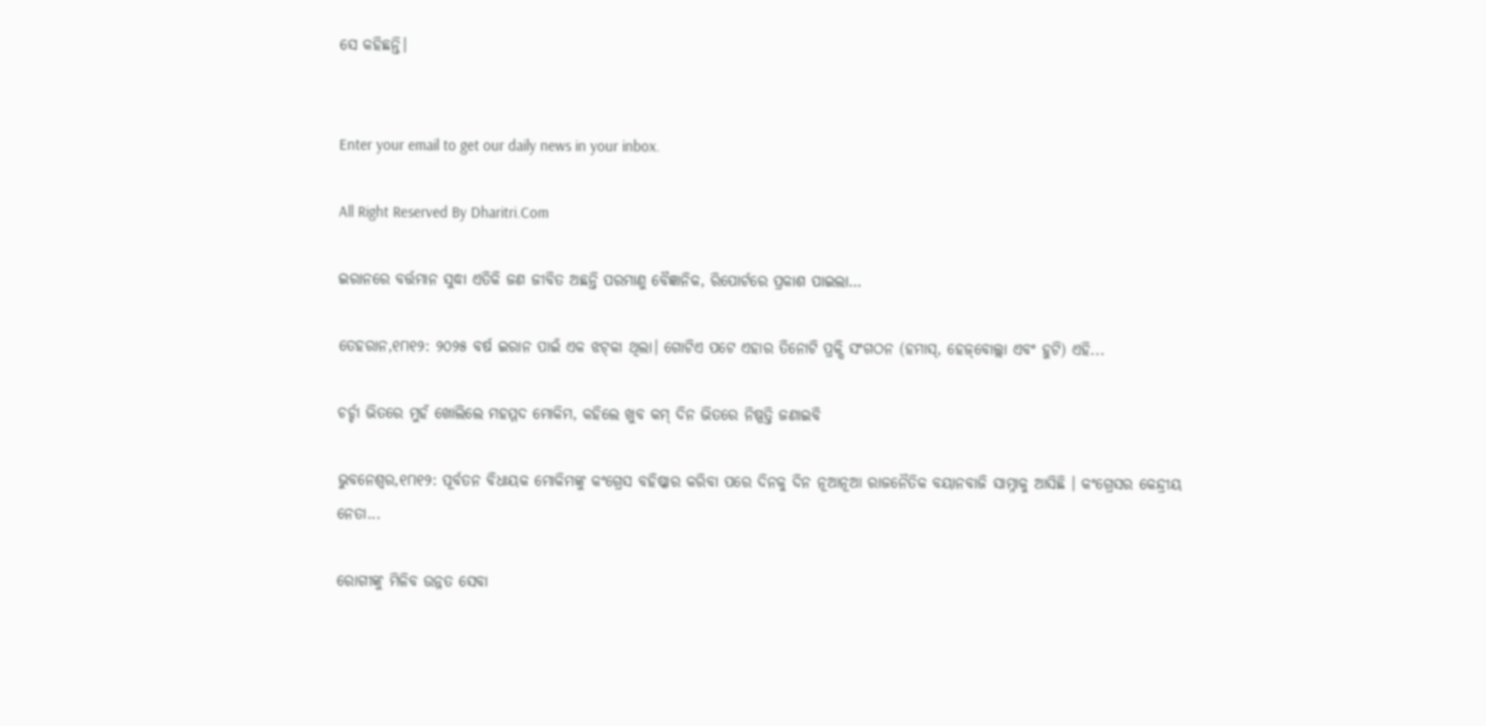ସେ କହିଛନ୍ତି।


Enter your email to get our daily news in your inbox.

All Right Reserved By Dharitri.Com

ଇରାନରେ ବର୍ତ୍ତମାନ ସୁଦ୍ଧା ଏତିକି ଜଣ ଜୀବିତ ଅଛନ୍ତି ପରମାଣୁ ବୈଜ୍ଞାନିକ, ରିପୋର୍ଟରେ ପ୍ରକାଶ ପାଇଲା…

ତେହରାନ,୧୮ା୧୨: ୨୦୨୫ ବର୍ଷ ଇରାନ ପାଇଁ ଏକ ଝଟ୍‌କା ଥିଲା। ଗୋଟିଏ ପଟେ ଏହାର ତିନୋଟି ପ୍ରକ୍ସି ସଂଗଠନ (ହମାସ୍‌, ହେଜ୍‌ବୋଲ୍ଲା ଏବଂ ହୁଟି) ଏହି...

ଚର୍ଚ୍ଚା ଭିତରେ ମୁହଁ ଖୋଲିଲେ ମହମ୍ମଦ ମୋକିମ, କହିଲେ ଖୁବ କମ୍ ଦିନ ଭିତରେ ନିଷ୍ପତ୍ତି ଜଣାଇବି

ଭୁବନେଶ୍ବର,୧୮ା୧୨: ପୂର୍ବତନ ବିଧାୟକ ମୋକିମଙ୍କୁ କଂଗ୍ରେସ ବହିଷ୍କାର କରିବା ପରେ ଦିନକୁ ଦିନ ନୂଆନୂଆ ରାଜନୈତିକ ବୟାନବାଜି ସାମ୍ନାକୁ ଆସିଛି । କଂଗ୍ରେସର କେନ୍ଦ୍ରୀୟ ନେତା...

ରୋଗୀଙ୍କୁ ମିଳିବ ଉନ୍ନତ ସେବା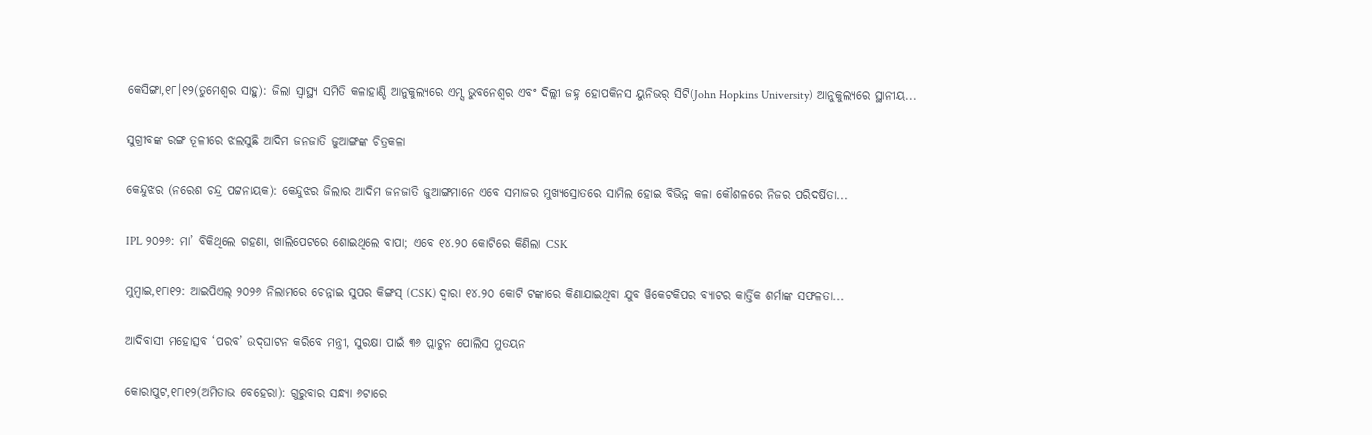କେସିଙ୍ଗା,୧୮।୧୨(ତୁମେଶ୍ୱର ସାହୁ): ଜିଲା ସ୍ବାସ୍ଥ୍ୟ ସମିତି କଳାହାଣ୍ଡି ଆନୁକୁଲ୍ୟରେ ଏମ୍ସ ଭୁବନେଶ୍ୱର ଏବଂ ଦିଲ୍ଲୀ ଜହ୍ନ ହୋପକିନସ ୟୁନିଭର୍‌ ସିଟି(John Hopkins University) ଆନୁକୁଲ୍ୟରେ ସ୍ଥାନୀୟ...

ସୁଗ୍ରୀବଙ୍କ ରଙ୍ଗ ତୂଳୀରେ ଝଲସୁଛି ଆଦିମ ଜନଜାତି ଜୁଆଙ୍ଗଙ୍କ ଚିତ୍ରକଳା

କେନ୍ଦୁଝର (ନରେଶ ଚନ୍ଦ୍ର ପଟ୍ଟନାୟକ): କେନ୍ଦୁଝର ଜିଲାର ଆଦିମ ଜନଜାତି ଜୁଆଙ୍ଗମାନେ ଏବେ ସମାଜର ମୁଖ୍ୟସ୍ରୋତରେ ସାମିଲ ହୋଇ ବିଭିନ୍ନ କଳା କୌଶଳରେ ନିଜର ପରିଦର୍ଷିତା...

IPL ୨୦୨୬: ମା’ ବିକିଥିଲେ ଗହଣା, ଖାଲିପେଟରେ ଶୋଇଥିଲେ ବାପା; ଏବେ ୧୪.୨୦ କୋଟିରେ କିଣିଲା CSK

ମୁମ୍ବାଇ,୧୮ା୧୨: ଆଇପିଏଲ୍ ୨୦୨୬ ନିଲାମରେ ଚେନ୍ନାଇ ସୁପର କିଙ୍ଗସ୍ (CSK) ଦ୍ୱାରା ୧୪.୨୦ କୋଟି ଟଙ୍କାରେ କିଣାଯାଇଥିବା ଯୁବ ୱିକେଟକିପର ବ୍ୟାଟର କାର୍ତ୍ତିକ ଶର୍ମାଙ୍କ ସଫଳତା...

ଆଦିବାସୀ ମହୋତ୍ସବ ‘ପରବ’ ଉଦ୍‌ଘାଟନ କରିବେ ମନ୍ତ୍ରୀ, ସୁରକ୍ଷା ପାଇଁ ୩୬ ପ୍ଲାଟୁନ ପୋଲିସ ମୁତୟନ

କୋରାପୁଟ,୧୮ା୧୨(ଅମିତାଭ ବେହେରା): ଗୁରୁବାର ସନ୍ଧ୍ୟା ୬ଟାରେ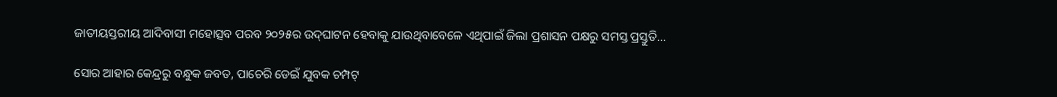ଜାତୀୟସ୍ତରୀୟ ଆଦିବାସୀ ମହୋତ୍ସବ ପରବ ୨୦୨୫ର ଉଦ୍‌ଘାଟନ ହେବାକୁ ଯାଉଥିବାବେଳେ ଏଥିପାଇଁ ଜିଲା ପ୍ରଶାସନ ପକ୍ଷରୁ ସମସ୍ତ ପ୍ରସ୍ତୁତି...

ସୋର ଆହାର କେନ୍ଦ୍ରରୁ ବନ୍ଧୁକ ଜବତ, ପାଚେରି ଡେଇଁ ଯୁବକ ଚମ୍ପଟ୍‌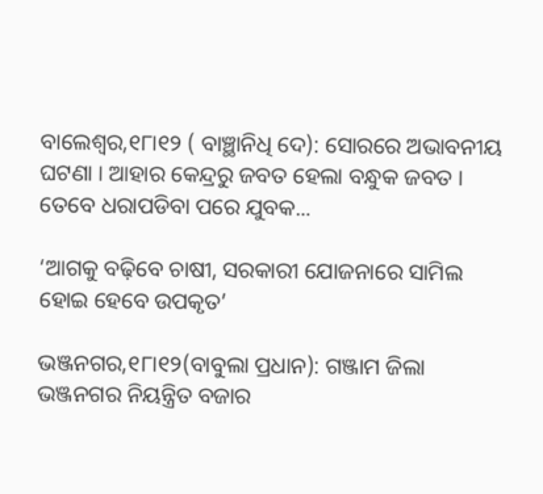ବାଲେଶ୍ୱର,୧୮ା୧୨ ( ବାଞ୍ଛାନିଧି ଦେ): ସୋରରେ ଅଭାବନୀୟ ଘଟଣା । ଆହାର କେନ୍ଦ୍ରରୁ ଜବତ ହେଲା ବନ୍ଧୁକ ଜବତ ।  ତେବେ ଧରାପଡିବା ପରେ ଯୁବକ...

‘ଆଗକୁ ବଢ଼ିବେ ଚାଷୀ, ସରକାରୀ ଯୋଜନାରେ ସାମିଲ ହୋଇ ହେବେ ଉପକୃତ’

ଭଞ୍ଜନଗର,୧୮ା୧୨(ବାବୁଲା ପ୍ରଧାନ): ଗଞ୍ଜାମ ଜିଲା ଭଞ୍ଜନଗର ନିୟନ୍ତ୍ରିତ ବଜାର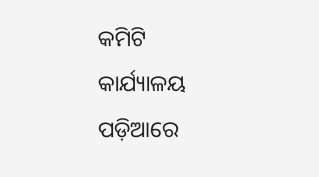କମିଟି କାର୍ଯ୍ୟାଳୟ ପଡ଼ିଆରେ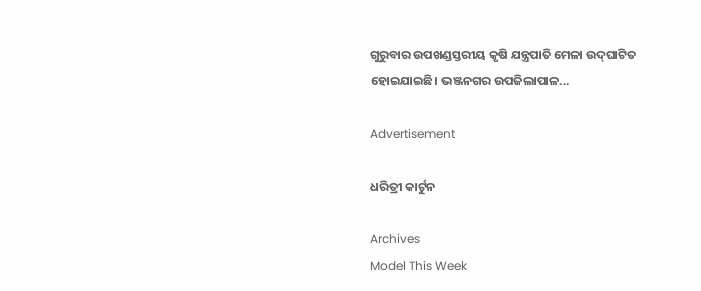ଗୁରୁବାର ଉପଖଣ୍ଡସ୍ତରୀୟ କୃଷି ଯନ୍ତ୍ରପାତି ମେଳା ଉଦ୍‌ଘାଟିତ ହୋଇଯାଇଛି। ଭଞ୍ଜନଗର ଉପଜିଲାପାଳ...

Advertisement

ଧରିତ୍ରୀ କାର୍ଟୁନ

Archives
Model This Week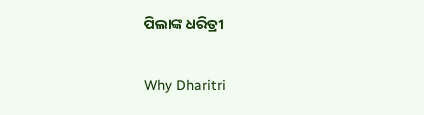ପିଲାଙ୍କ ଧରିତ୍ରୀ

Why Dharitri